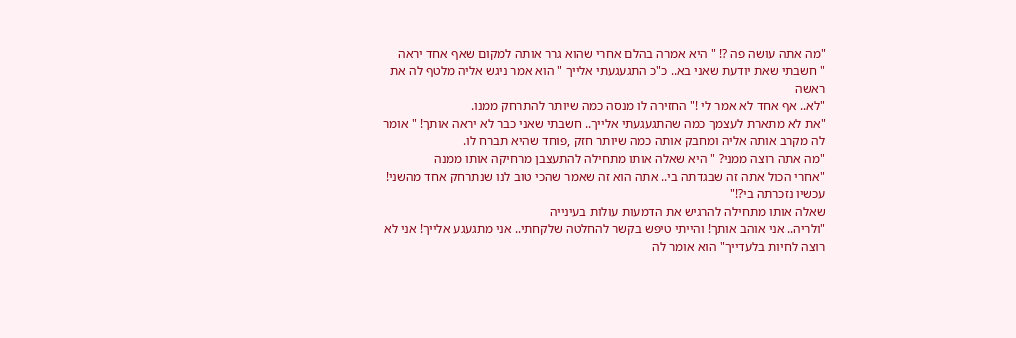"מה אתה עושה פה ?! " היא אמרה בהלם אחרי שהוא גרר אותה למקום שאף אחד יראה
" חשבתי שאת יודעת שאני בא.. כ"כ התגעגעתי אלייך " הוא אמר ניגש אליה מלטף לה את ראשה
"לא.. אף אחד לא אמר לי !" החזירה לו מנסה כמה שיותר להתרחק ממנו.
"את לא מתארת לעצמך כמה שהתגעגעתי אלייך.. חשבתי שאני כבר לא יראה אותך! " אומר לה מקרב אותה אליה ומחבק אותה כמה שיותר חזק ,פוחד שהיא תברח לו.
"מה אתה רוצה ממני? " היא שאלה אותו מתחילה להתעצבן מרחיקה אותו ממנה
"אחרי הכול אתה זה שבגדתה בי.. אתה הוא זה שאמר שהכי טוב לנו שנתרחק אחד מהשני! עכשיו נזכרתה בי?!"
שאלה אותו מתחילה להרגיש את הדמעות עולות בעינייה
"ולריה.. אני אוהב אותך! והייתי טיפש בקשר להחלטה שלקחתי.. אני מתגעגע אלייך! אני לא רוצה לחיות בלעדייך" הוא אומר לה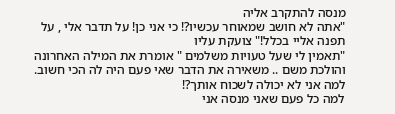מנסה להתקרב אליה
"אתה לא חושב שמאוחר עכשיו?! כי אני כן! על תדבר אלי , על תפנה אליי בכלל!" צועקת עליו
"תאמין לי שעל טעויות משלמים " אומרת את המילה האחרונה והולכת משם .. משאירה את הדבר שאי פעם היה לה הכי חשוב.
למה אני לא יכולה לשכוח אותך?!
למה כל פעם שאני מנסה אני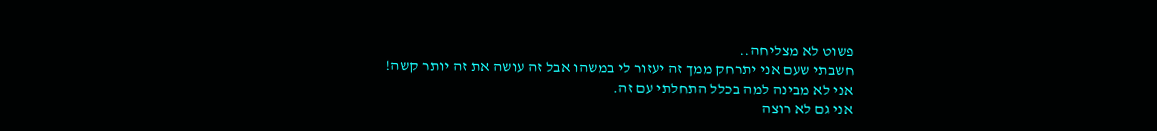פשוט לא מצליחה..
חשבתי שעם אני יתרחק ממך זה יעזור לי במשהו אבל זה עושה את זה יותר קשה!
אני לא מבינה למה בכלל התחלתי עם זה.
אני גם לא רוצה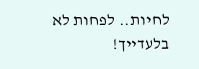לחיות.. לפחות לא בלעדייך!